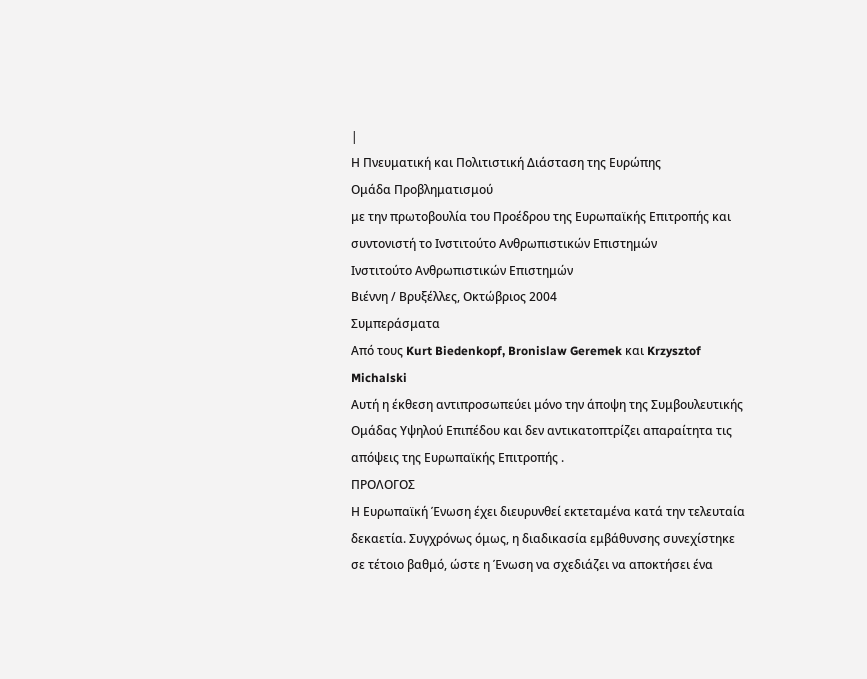|
Η Πνευματική και Πολιτιστική Διάσταση της Ευρώπης
Ομάδα Προβληματισμού
με την πρωτοβουλία του Προέδρου της Ευρωπαϊκής Επιτροπής και συντονιστή το Ινστιτούτο Ανθρωπιστικών Επιστημών
Ινστιτούτο Ανθρωπιστικών Επιστημών
Βιέννη / Βρυξέλλες, Οκτώβριος 2004
Συμπεράσματα
Από τους Kurt Biedenkopf, Bronislaw Geremek και Krzysztof Michalski
Αυτή η έκθεση αντιπροσωπεύει μόνο την άποψη της Συμβουλευτικής Ομάδας Υψηλού Επιπέδου και δεν αντικατοπτρίζει απαραίτητα τις απόψεις της Ευρωπαϊκής Επιτροπής .
ΠΡΟΛΟΓΟΣ
Η Ευρωπαϊκή Ένωση έχει διευρυνθεί εκτεταμένα κατά την τελευταία δεκαετία. Συγχρόνως όμως, η διαδικασία εμβάθυνσης συνεχίστηκε σε τέτοιο βαθμό, ώστε η Ένωση να σχεδιάζει να αποκτήσει ένα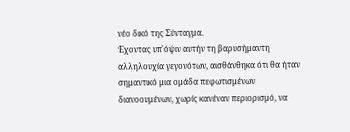νέο δικό της Σύνταγμα.
Έχοντας υπ'όψιν αυτήν τη βαρυσήμαντη αλληλουχία γεγονότων, αισθάνθηκα ότι θα ήταν σημαντικό μια ομάδα πεφωτισμένων διανοουμένων, χωρίς κανέναν περιορισμό, να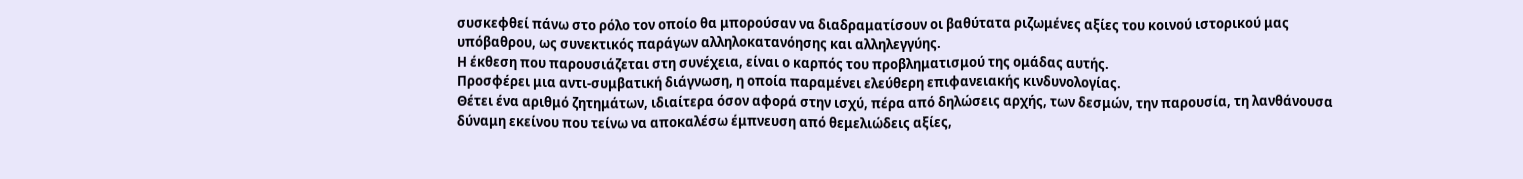συσκεφθεί πάνω στο ρόλο τον οποίο θα μπορούσαν να διαδραματίσουν οι βαθύτατα ριζωμένες αξίες του κοινού ιστορικού μας υπόβαθρου, ως συνεκτικός παράγων αλληλοκατανόησης και αλληλεγγύης.
Η έκθεση που παρουσιάζεται στη συνέχεια, είναι ο καρπός του προβληματισμού της ομάδας αυτής.
Προσφέρει μια αντι-συμβατική διάγνωση, η οποία παραμένει ελεύθερη επιφανειακής κινδυνολογίας.
Θέτει ένα αριθμό ζητημάτων, ιδιαίτερα όσον αφορά στην ισχύ, πέρα από δηλώσεις αρχής, των δεσμών, την παρουσία, τη λανθάνουσα δύναμη εκείνου που τείνω να αποκαλέσω έμπνευση από θεμελιώδεις αξίες,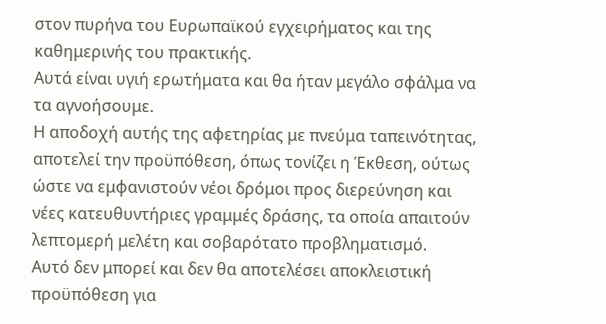στον πυρήνα του Ευρωπαϊκού εγχειρήματος και της καθημερινής του πρακτικής.
Αυτά είναι υγιή ερωτήματα και θα ήταν μεγάλο σφάλμα να τα αγνοήσουμε.
Η αποδοχή αυτής της αφετηρίας με πνεύμα ταπεινότητας, αποτελεί την προϋπόθεση, όπως τονίζει η Έκθεση, ούτως ώστε να εμφανιστούν νέοι δρόμοι προς διερεύνηση και νέες κατευθυντήριες γραμμές δράσης, τα οποία απαιτούν λεπτομερή μελέτη και σοβαρότατο προβληματισμό.
Αυτό δεν μπορεί και δεν θα αποτελέσει αποκλειστική προϋπόθεση για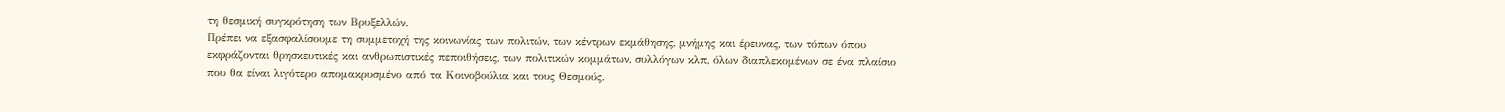τη θεσμική συγκρότηση των Βρυξελλών.
Πρέπει να εξασφαλίσουμε τη συμμετοχή της κοινωνίας των πολιτών, των κέντρων εκμάθησης, μνήμης και έρευνας, των τόπων όπου εκφράζονται θρησκευτικές και ανθρωπιστικές πεποιθήσεις, των πολιτικών κομμάτων, συλλόγων κλπ, όλων διαπλεκομένων σε ένα πλαίσιο που θα είναι λιγότερο απομακρυσμένο από τα Κοινοβούλια και τους Θεσμούς.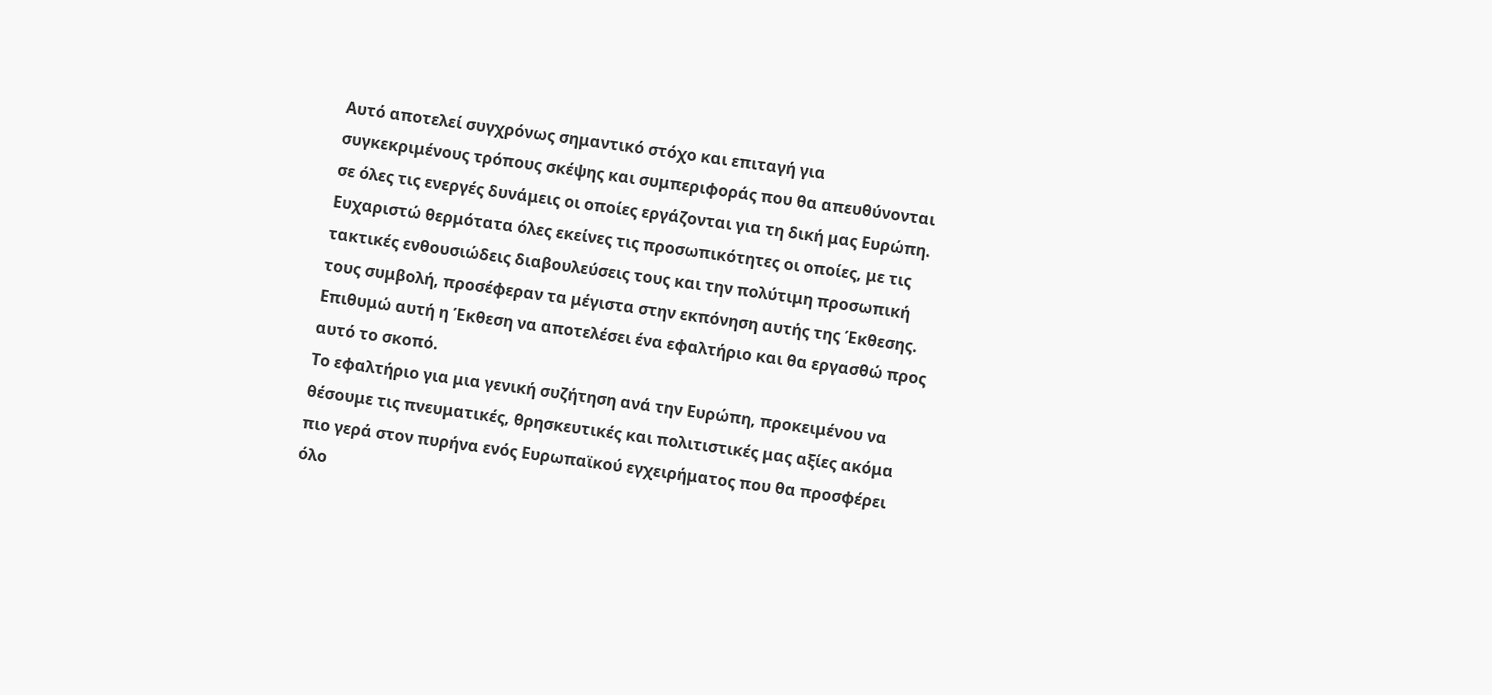Αυτό αποτελεί συγχρόνως σημαντικό στόχο και επιταγή για συγκεκριμένους τρόπους σκέψης και συμπεριφοράς που θα απευθύνονται σε όλες τις ενεργές δυνάμεις οι οποίες εργάζονται για τη δική μας Ευρώπη.
Ευχαριστώ θερμότατα όλες εκείνες τις προσωπικότητες οι οποίες, με τις τακτικές ενθουσιώδεις διαβουλεύσεις τους και την πολύτιμη προσωπική τους συμβολή, προσέφεραν τα μέγιστα στην εκπόνηση αυτής της Έκθεσης.
Επιθυμώ αυτή η Έκθεση να αποτελέσει ένα εφαλτήριο και θα εργασθώ προς αυτό το σκοπό.
Το εφαλτήριο για μια γενική συζήτηση ανά την Ευρώπη, προκειμένου να θέσουμε τις πνευματικές, θρησκευτικές και πολιτιστικές μας αξίες ακόμα πιο γερά στον πυρήνα ενός Ευρωπαϊκού εγχειρήματος που θα προσφέρει όλο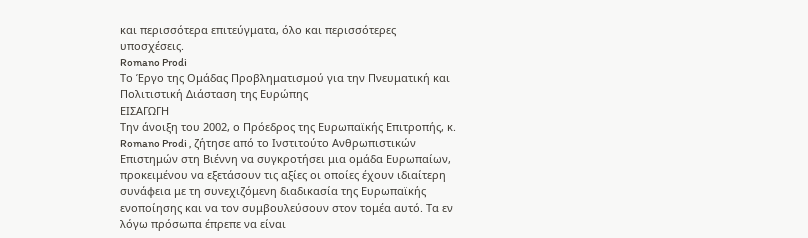και περισσότερα επιτεύγματα, όλο και περισσότερες υποσχέσεις.
Romano Prodi
Το Έργο της Ομάδας Προβληματισμού για την Πνευματική και Πολιτιστική Διάσταση της Ευρώπης
ΕΙΣΑΓΩΓΗ
Την άνοιξη του 2002, ο Πρόεδρος της Ευρωπαϊκής Επιτροπής, κ. Romano Prodi , ζήτησε από το Ινστιτούτο Ανθρωπιστικών Επιστημών στη Βιέννη να συγκροτήσει μια ομάδα Ευρωπαίων, προκειμένου να εξετάσουν τις αξίες οι οποίες έχουν ιδιαίτερη συνάφεια με τη συνεχιζόμενη διαδικασία της Ευρωπαϊκής ενοποίησης και να τον συμβουλεύσουν στον τομέα αυτό. Τα εν λόγω πρόσωπα έπρεπε να είναι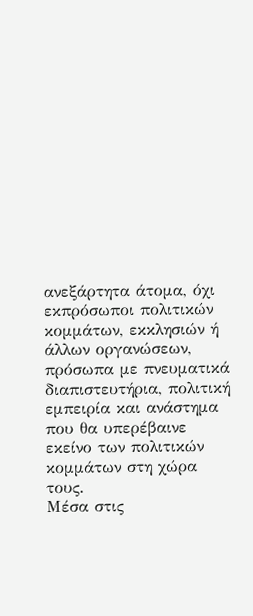ανεξάρτητα άτομα, όχι εκπρόσωποι πολιτικών κομμάτων, εκκλησιών ή άλλων οργανώσεων, πρόσωπα με πνευματικά διαπιστευτήρια, πολιτική εμπειρία και ανάστημα που θα υπερέβαινε εκείνο των πολιτικών κομμάτων στη χώρα τους.
Μέσα στις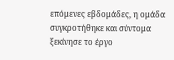επόμενες εβδομάδες, η ομάδα συγκροτήθηκε και σύντομα ξεκίνησε το έργο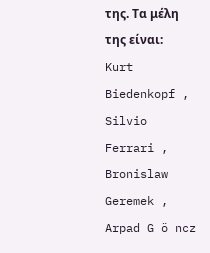της. Τα μέλη της είναι: Kurt Biedenkopf , Silvio Ferrari , Bronislaw Geremek , Arpad G ö ncz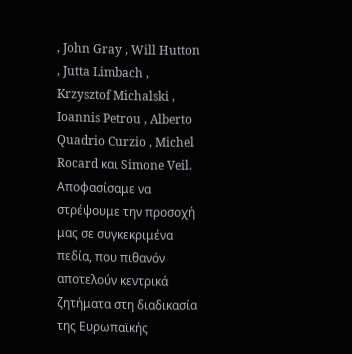, John Gray , Will Hutton , Jutta Limbach , Krzysztof Michalski , Ioannis Petrou , Alberto Quadrio Curzio , Michel Rocard και Simone Veil.
Αποφασίσαμε να στρέψουμε την προσοχή μας σε συγκεκριμένα πεδία, που πιθανόν αποτελούν κεντρικά ζητήματα στη διαδικασία της Ευρωπαϊκής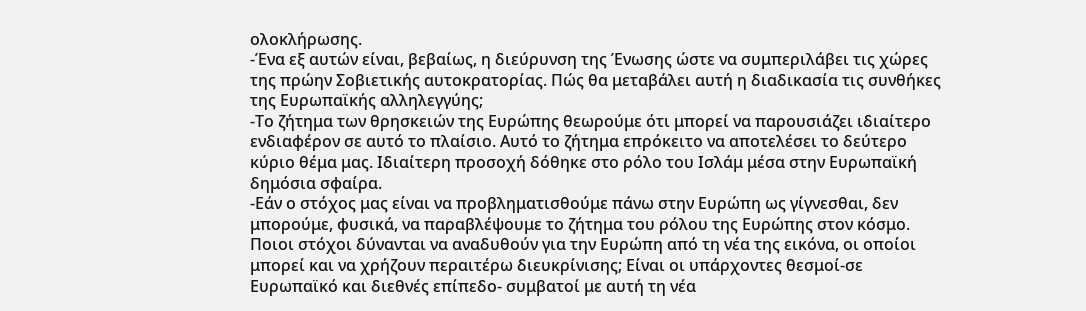ολοκλήρωσης.
-Ένα εξ αυτών είναι, βεβαίως, η διεύρυνση της Ένωσης ώστε να συμπεριλάβει τις χώρες της πρώην Σοβιετικής αυτοκρατορίας. Πώς θα μεταβάλει αυτή η διαδικασία τις συνθήκες της Ευρωπαϊκής αλληλεγγύης;
-Το ζήτημα των θρησκειών της Ευρώπης θεωρούμε ότι μπορεί να παρουσιάζει ιδιαίτερο ενδιαφέρον σε αυτό το πλαίσιο. Αυτό το ζήτημα επρόκειτο να αποτελέσει το δεύτερο κύριο θέμα μας. Ιδιαίτερη προσοχή δόθηκε στο ρόλο του Ισλάμ μέσα στην Ευρωπαϊκή δημόσια σφαίρα.
-Εάν ο στόχος μας είναι να προβληματισθούμε πάνω στην Ευρώπη ως γίγνεσθαι, δεν μπορούμε, φυσικά, να παραβλέψουμε το ζήτημα του ρόλου της Ευρώπης στον κόσμο. Ποιοι στόχοι δύνανται να αναδυθούν για την Ευρώπη από τη νέα της εικόνα, οι οποίοι μπορεί και να χρήζουν περαιτέρω διευκρίνισης; Είναι οι υπάρχοντες θεσμοί-σε Ευρωπαϊκό και διεθνές επίπεδο- συμβατοί με αυτή τη νέα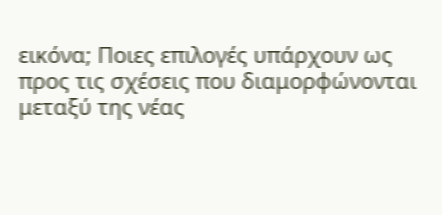εικόνα; Ποιες επιλογές υπάρχουν ως προς τις σχέσεις που διαμορφώνονται μεταξύ της νέας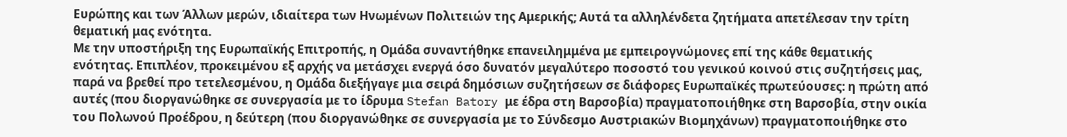Ευρώπης και των Άλλων μερών, ιδιαίτερα των Ηνωμένων Πολιτειών της Αμερικής; Αυτά τα αλληλένδετα ζητήματα απετέλεσαν την τρίτη θεματική μας ενότητα.
Με την υποστήριξη της Ευρωπαϊκής Επιτροπής, η Ομάδα συναντήθηκε επανειλημμένα με εμπειρογνώμονες επί της κάθε θεματικής ενότητας. Επιπλέον, προκειμένου εξ αρχής να μετάσχει ενεργά όσο δυνατόν μεγαλύτερο ποσοστό του γενικού κοινού στις συζητήσεις μας, παρά να βρεθεί προ τετελεσμένου, η Ομάδα διεξήγαγε μια σειρά δημόσιων συζητήσεων σε διάφορες Ευρωπαϊκές πρωτεύουσες: η πρώτη από αυτές (που διοργανώθηκε σε συνεργασία με το ίδρυμα Stefan Batory με έδρα στη Βαρσοβία) πραγματοποιήθηκε στη Βαρσοβία, στην οικία του Πολωνού Προέδρου, η δεύτερη (που διοργανώθηκε σε συνεργασία με το Σύνδεσμο Αυστριακών Βιομηχάνων) πραγματοποιήθηκε στο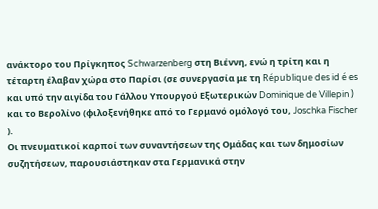ανάκτορο του Πρίγκηπος Schwarzenberg στη Βιέννη, ενώ η τρίτη και η τέταρτη έλαβαν χώρα στο Παρίσι (σε συνεργασία με τη République des id é es και υπό την αιγίδα του Γάλλου Υπουργού Εξωτερικών Dominique de Villepin ) και το Βερολίνο (φιλοξενήθηκε από το Γερμανό ομόλογό του, Joschka Fischer ).
Οι πνευματικοί καρποί των συναντήσεων της Ομάδας και των δημοσίων συζητήσεων, παρουσιάστηκαν στα Γερμανικά στην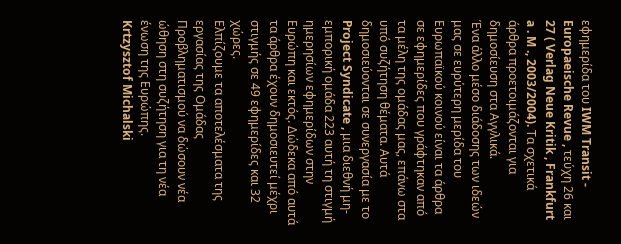εφημερίδα του IWM Transit - Europaeische Revue , τεύχη 26 και 27 ( Verlag Neue Kritik , Frankfurt a . M ., 2003/2004). Τα σχετικά άρθρα προετοιμάζονται για δημοσίευση στα Αγγλικά.
Ένα άλλο μέσο διάδοσης των ιδεών μας σε ευρύτερη μερίδα του Ευρωπαϊκού κοινού είναι τα άρθρα σε εφημερίδες που γράφτηκαν από τα μέλη της ομάδας μας, επάνω στα υπό συζήτηση θέματα. Αυτά δημοσιεύονται σε συνεργασία με το Project Syndicate , μια διεθνή μη-εμπορική ομάδα 223 αυτή τη στιγμή ημερησίων εφημερίδων στην Ευρώπη και εκτός. Δώδεκα από αυτά τα άρθρα έχουν δημοσιευτεί μέχρι στιγμής σε 49 εφημερίδες και 32 χώρες.
Ελπίζουμε τα αποτελέσματα της εργασίας της Ομάδας Προβληματισμού να δώσουν νέα ώθηση στη συζήτηση για τη νέα ένωση της Ευρώπης.
Krtzysztof Michalski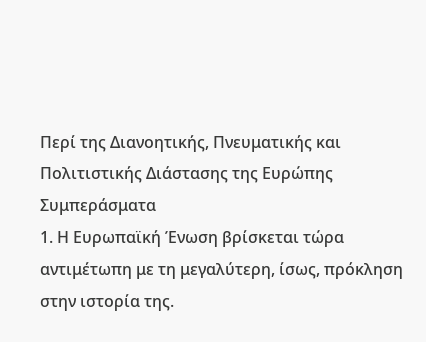Περί της Διανοητικής, Πνευματικής και Πολιτιστικής Διάστασης της Ευρώπης
Συμπεράσματα
1. Η Ευρωπαϊκή Ένωση βρίσκεται τώρα αντιμέτωπη με τη μεγαλύτερη, ίσως, πρόκληση στην ιστορία της.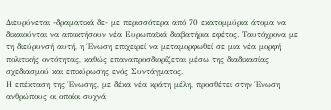Διευρύνεται -δραματικά δε- με περισσότερα από 70 εκατομμύρια άτομα να δικαιούνται να αποκτήσουν νέα Ευρωπαϊκά διαβατήρια εφέτος. Ταυτόχρονα με τη διεύρυνσή αυτή, η Ένωση επιχειρεί να μεταμορφωθεί σε μια νέα μορφή πολιτικής οντότητας, καθώς επαναπροσδιορίζεται μέσω της διαδικασίας σχεδιασμού και επικύρωσης ενός Συντάγματος.
Η επέκταση της Ένωσης, με δέκα νέα κράτη μέλη, προσθέτει στην Ένωση ανθρώπους οι οποίοι συχνά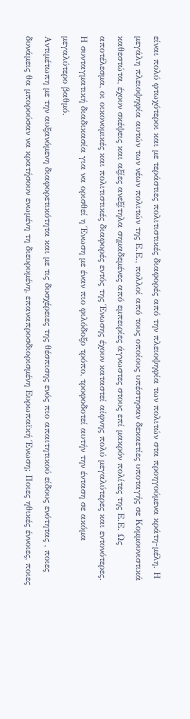είναι πολύ φτωχότεροι και με τεράστιες πολιτιστικές διαφορές από την πλειοψηφία των πολιτών στα προηγούμενα κράτη-μέλη. Η μεγάλη πλειοψηφία αυτών των νέων πολιτών της Ε.Ε., πολλοί από τους οποίους υπέστησαν δεκαετίες υποταγής σε Κομμουνιστικά καθεστώτα, έχουν σκέψεις και αξίες ανεξίτηλα σημαδεμένες από εμπειρίες άγνωστες στους επί μακρόν πολίτες της Ε.Ε. Ως αποτέλεσμα, οι οικονομικές και πολιτιστικές διαφορές εντός της Ένωσης έχουν καταστεί αίφνης πολύ μεγαλύτερες και εντονότερες. Η συνταγματική διαδικασία για να ορισθεί η Ένωση με έναν πιο φιλόδοξο τρόπο, τροφοδοτεί αυτήν την ένταση σε ακόμα μεγαλύτερο βαθμό.
Αντιμέτωπη με την αυξανόμενη διαφορετικότητα και με τις δυσχέρειες της θέσπισης ενός πιο απαιτητικού είδους ενότητας , ποιες δυνάμεις θα μπορούσαν να κρατήσουν ενωμένη τη διευρυμένη, επαναπροσδιορισμένη Ευρωπαϊκή Ένωση; Ποιες ηθικές έννοιες, ποιες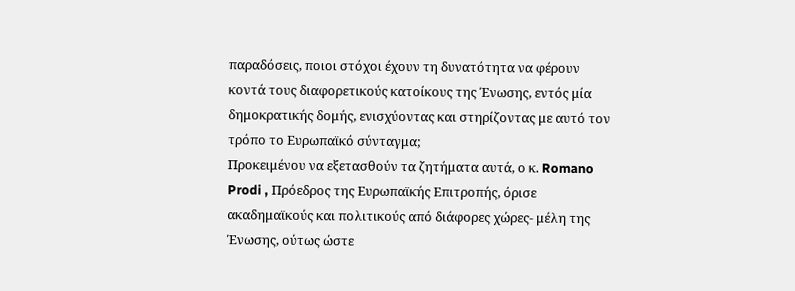παραδόσεις, ποιοι στόχοι έχουν τη δυνατότητα να φέρουν κοντά τους διαφορετικούς κατοίκους της Ένωσης, εντός μία δημοκρατικής δομής, ενισχύοντας και στηρίζοντας με αυτό τον τρόπο το Ευρωπαϊκό σύνταγμα;
Προκειμένου να εξετασθούν τα ζητήματα αυτά, ο κ. Romano Prodi , Πρόεδρος της Ευρωπαϊκής Επιτροπής, όρισε ακαδημαϊκούς και πολιτικούς από διάφορες χώρες- μέλη της Ένωσης, ούτως ώστε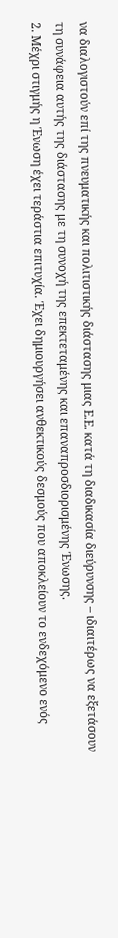να διαλογιστούν επί της πνευματικής και πολιτιστικής διάστασης μιας Ε.Ε. κατά τη διαδικασία διεύρυνσης – ιδιαιτέρως να εξετάσουν τη συνάφεια αυτής της διάστασης με τη συνοχή της επεκτεταμένης και επαναπροσδιορισμένης Ένωσης.
2. Μέχρι στιγμής η Ένωση έχει τεράστια επιτυχία. Έχει δημιουργήσει ανθεκτικούς δεσμούς που αποκλείουν το ενδεχόμενο ενός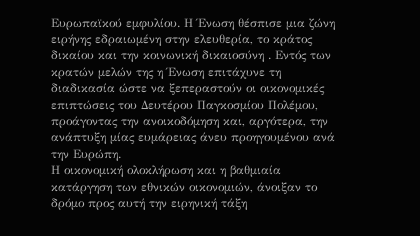Ευρωπαϊκού εμφυλίου. Η Ένωση θέσπισε μια ζώνη ειρήνης εδραιωμένη στην ελευθερία, το κράτος δικαίου και την κοινωνική δικαιοσύνη . Εντός των κρατών μελών της η Ένωση επιτάχυνε τη διαδικασία ώστε να ξεπεραστούν οι οικονομικές επιπτώσεις του Δευτέρου Παγκοσμίου Πολέμου, προάγοντας την ανοικοδόμηση και, αργότερα, την ανάπτυξη μίας ευμάρειας άνευ προηγουμένου ανά την Ευρώπη.
Η οικονομική ολοκλήρωση και η βαθμιαία κατάργηση των εθνικών οικονομιών, άνοιξαν το δρόμο προς αυτή την ειρηνική τάξη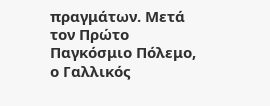πραγμάτων. Μετά τον Πρώτο Παγκόσμιο Πόλεμο, ο Γαλλικός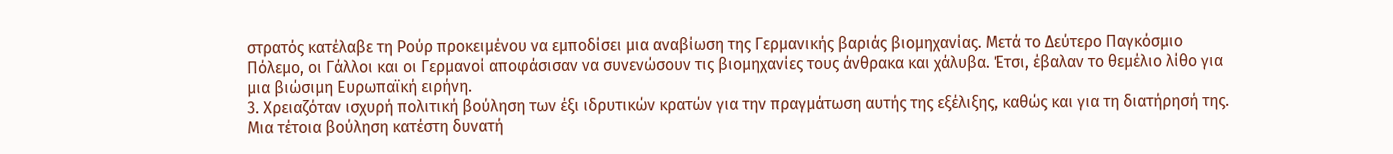στρατός κατέλαβε τη Ρούρ προκειμένου να εμποδίσει μια αναβίωση της Γερμανικής βαριάς βιομηχανίας. Μετά το Δεύτερο Παγκόσμιο Πόλεμο, οι Γάλλοι και οι Γερμανοί αποφάσισαν να συνενώσουν τις βιομηχανίες τους άνθρακα και χάλυβα. Έτσι, έβαλαν το θεμέλιο λίθο για μια βιώσιμη Ευρωπαϊκή ειρήνη.
3. Χρειαζόταν ισχυρή πολιτική βούληση των έξι ιδρυτικών κρατών για την πραγμάτωση αυτής της εξέλιξης, καθώς και για τη διατήρησή της. Μια τέτοια βούληση κατέστη δυνατή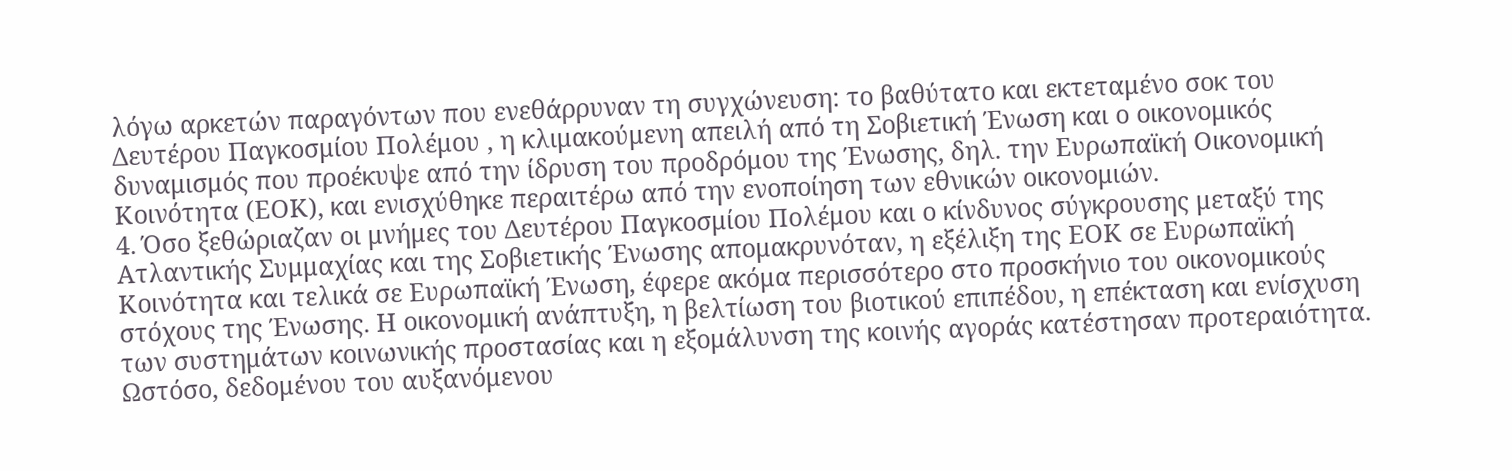λόγω αρκετών παραγόντων που ενεθάρρυναν τη συγχώνευση: το βαθύτατο και εκτεταμένο σοκ του Δευτέρου Παγκοσμίου Πολέμου , η κλιμακούμενη απειλή από τη Σοβιετική Ένωση και ο οικονομικός δυναμισμός που προέκυψε από την ίδρυση του προδρόμου της Ένωσης, δηλ. την Ευρωπαϊκή Οικονομική Κοινότητα (ΕΟΚ), και ενισχύθηκε περαιτέρω από την ενοποίηση των εθνικών οικονομιών.
4. Όσο ξεθώριαζαν οι μνήμες του Δευτέρου Παγκοσμίου Πολέμου και ο κίνδυνος σύγκρουσης μεταξύ της Ατλαντικής Συμμαχίας και της Σοβιετικής Ένωσης απομακρυνόταν, η εξέλιξη της ΕΟΚ σε Ευρωπαϊκή Κοινότητα και τελικά σε Ευρωπαϊκή Ένωση, έφερε ακόμα περισσότερο στο προσκήνιο του οικονομικούς στόχους της Ένωσης. Η οικονομική ανάπτυξη, η βελτίωση του βιοτικού επιπέδου, η επέκταση και ενίσχυση των συστημάτων κοινωνικής προστασίας και η εξομάλυνση της κοινής αγοράς κατέστησαν προτεραιότητα.
Ωστόσο, δεδομένου του αυξανόμενου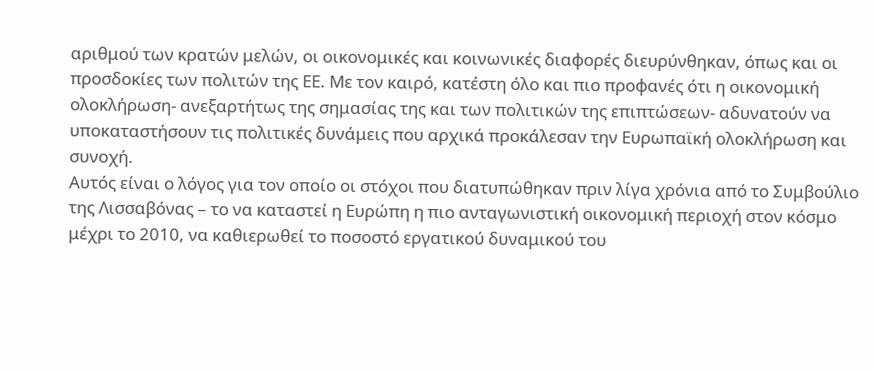αριθμού των κρατών μελών, οι οικονομικές και κοινωνικές διαφορές διευρύνθηκαν, όπως και οι προσδοκίες των πολιτών της ΕΕ. Με τον καιρό, κατέστη όλο και πιο προφανές ότι η οικονομική ολοκλήρωση- ανεξαρτήτως της σημασίας της και των πολιτικών της επιπτώσεων- αδυνατούν να υποκαταστήσουν τις πολιτικές δυνάμεις που αρχικά προκάλεσαν την Ευρωπαϊκή ολοκλήρωση και συνοχή.
Αυτός είναι ο λόγος για τον οποίο οι στόχοι που διατυπώθηκαν πριν λίγα χρόνια από το Συμβούλιο της Λισσαβόνας – το να καταστεί η Ευρώπη η πιο ανταγωνιστική οικονομική περιοχή στον κόσμο μέχρι το 2010, να καθιερωθεί το ποσοστό εργατικού δυναμικού του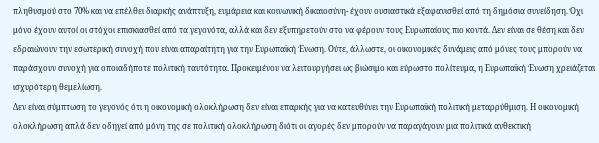πληθυσμού στο 70% και να επέλθει διαρκής ανάπτυξη, ευμάρεια και κοινωνική δικαιοσύνη- έχουν ουσιαστικά εξαφανισθεί από τη δημόσια συνείδηση. Όχι μόνο έχουν αυτοί οι στόχοι επισκιασθεί από τα γεγονότα, αλλά και δεν εξυπηρετούν στο να φέρουν τους Ευρωπαίους πιο κοντά. Δεν είναι σε θέση και δεν εδραιώνουν την εσωτερική συνοχή που είναι απαραίτητη για την Ευρωπαϊκή Ένωση. Ούτε, άλλωστε, οι οικονομικές δυνάμεις από μόνες τους μπορούν να παράσχουν συνοχή για οποιαδήποτε πολιτική ταυτότητα. Προκειμένου να λειτουργήσει ως βιώσιμο και εύρωστο πολίτευμα, η Ευρωπαϊκή Ένωση χρειάζεται ισχυρότερη θεμελίωση.
Δεν είναι σύμπτωση το γεγονός ότι η οικονομική ολοκλήρωση δεν είναι επαρκής για να κατευθύνει την Ευρωπαϊκή πολιτική μεταρρύθμιση. Η οικονομική ολοκλήρωση απλά δεν οδηγεί από μόνη της σε πολιτική ολοκλήρωση διότι οι αγορές δεν μπορούν να παραγάγουν μια πολιτικά ανθεκτική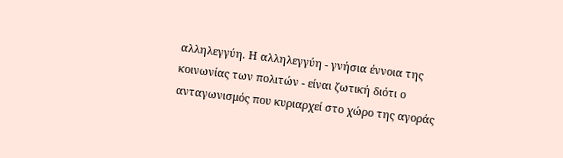αλληλεγγύη. Η αλληλεγγύη - γνήσια έννοια της κοινωνίας των πολιτών - είναι ζωτική διότι ο ανταγωνισμός που κυριαρχεί στο χώρο της αγοράς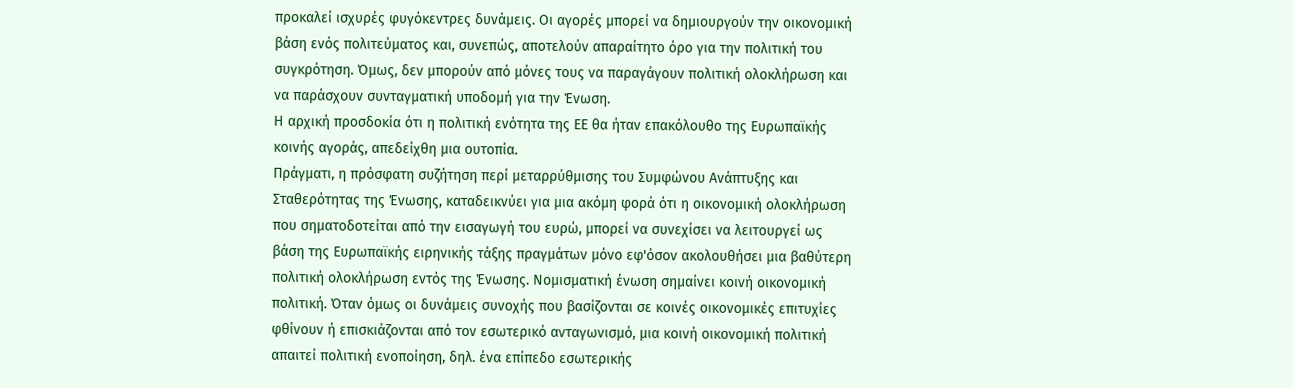προκαλεί ισχυρές φυγόκεντρες δυνάμεις. Οι αγορές μπορεί να δημιουργούν την οικονομική βάση ενός πολιτεύματος και, συνεπώς, αποτελούν απαραίτητο όρο για την πολιτική του συγκρότηση. Όμως, δεν μπορούν από μόνες τους να παραγάγουν πολιτική ολοκλήρωση και να παράσχουν συνταγματική υποδομή για την Ένωση.
Η αρχική προσδοκία ότι η πολιτική ενότητα της ΕΕ θα ήταν επακόλουθο της Ευρωπαϊκής κοινής αγοράς, απεδείχθη μια ουτοπία.
Πράγματι, η πρόσφατη συζήτηση περί μεταρρύθμισης του Συμφώνου Ανάπτυξης και Σταθερότητας της Ένωσης, καταδεικνύει για μια ακόμη φορά ότι η οικονομική ολοκλήρωση που σηματοδοτείται από την εισαγωγή του ευρώ, μπορεί να συνεχίσει να λειτουργεί ως βάση της Ευρωπαϊκής ειρηνικής τάξης πραγμάτων μόνο εφ'όσον ακολουθήσει μια βαθύτερη πολιτική ολοκλήρωση εντός της Ένωσης. Νομισματική ένωση σημαίνει κοινή οικονομική πολιτική. Όταν όμως οι δυνάμεις συνοχής που βασίζονται σε κοινές οικονομικές επιτυχίες φθίνουν ή επισκιάζονται από τον εσωτερικό ανταγωνισμό, μια κοινή οικονομική πολιτική απαιτεί πολιτική ενοποίηση, δηλ. ένα επίπεδο εσωτερικής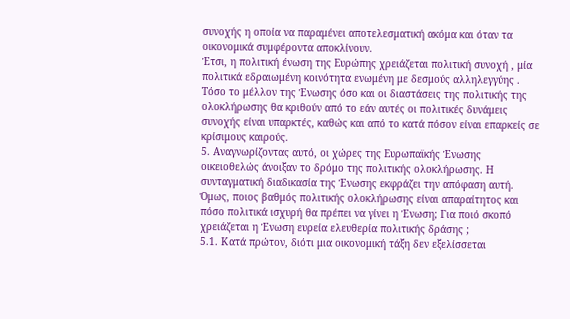συνοχής η οποία να παραμένει αποτελεσματική ακόμα και όταν τα οικονομικά συμφέροντα αποκλίνουν.
Έτσι, η πολιτική ένωση της Ευρώπης χρειάζεται πολιτική συνοχή , μία πολιτικά εδραιωμένη κοινότητα ενωμένη με δεσμούς αλληλεγγύης . Τόσο το μέλλον της Ένωσης όσο και οι διαστάσεις της πολιτικής της ολοκλήρωσης θα κριθούν από το εάν αυτές οι πολιτικές δυνάμεις συνοχής είναι υπαρκτές, καθώς και από το κατά πόσον είναι επαρκείς σε κρίσιμους καιρούς.
5. Αναγνωρίζοντας αυτό, οι χώρες της Ευρωπαϊκής Ένωσης οικειοθελώς άνοιξαν το δρόμο της πολιτικής ολοκλήρωσης. Η συνταγματική διαδικασία της Ένωσης εκφράζει την απόφαση αυτή. Όμως, ποιος βαθμός πολιτικής ολοκλήρωσης είναι απαραίτητος και πόσο πολιτικά ισχυρή θα πρέπει να γίνει η Ένωση; Για ποιό σκοπό χρειάζεται η Ένωση ευρεία ελευθερία πολιτικής δράσης ;
5.1. Κατά πρώτον, διότι μια οικονομική τάξη δεν εξελίσσεται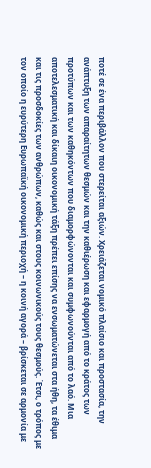ποτέ σε ένα περιβάλλον που στερείται αξιών. Χρειάζεται νομικό πλαίσιο και προστασία, την ανάπτυξη των απαραίτητων θεσμών και την καθιέρωση και εφαρμογή από το κράτος των προτύπων και των καθηκόντων που διαμορφώνονται και συμφωνούνται από το λαό. Μια αποτελεσματική και δίκαιη οικονομική τάξη πρέπει επίσης να ενσωματώνεται στα ήθη, τα έθιμα και τις προσδοκίες των ανθρώπων, καθώς και στους κοινωνικούς τους θεσμούς. Έτσι, ο τρόπος με τον οποίο η ευρύτερη Ευρωπαϊκή οικονομική περιοχή – η κοινή αγορά – βρίσκεται σε αρμονία με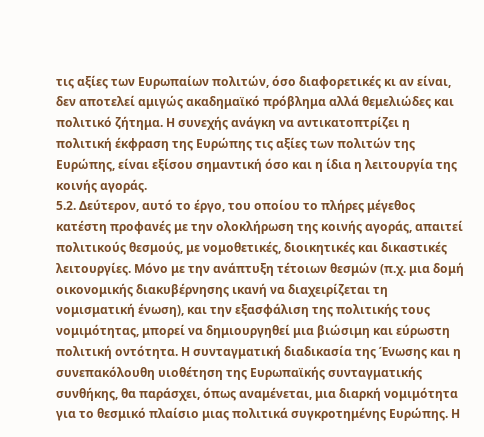τις αξίες των Ευρωπαίων πολιτών, όσο διαφορετικές κι αν είναι, δεν αποτελεί αμιγώς ακαδημαϊκό πρόβλημα αλλά θεμελιώδες και πολιτικό ζήτημα. Η συνεχής ανάγκη να αντικατοπτρίζει η πολιτική έκφραση της Ευρώπης τις αξίες των πολιτών της Ευρώπης, είναι εξίσου σημαντική όσο και η ίδια η λειτουργία της κοινής αγοράς.
5.2. Δεύτερον, αυτό το έργο, του οποίου το πλήρες μέγεθος κατέστη προφανές με την ολοκλήρωση της κοινής αγοράς, απαιτεί πολιτικούς θεσμούς, με νομοθετικές, διοικητικές και δικαστικές λειτουργίες. Μόνο με την ανάπτυξη τέτοιων θεσμών (π.χ. μια δομή οικονομικής διακυβέρνησης ικανή να διαχειρίζεται τη νομισματική ένωση), και την εξασφάλιση της πολιτικής τους νομιμότητας, μπορεί να δημιουργηθεί μια βιώσιμη και εύρωστη πολιτική οντότητα. Η συνταγματική διαδικασία της Ένωσης και η συνεπακόλουθη υιοθέτηση της Ευρωπαϊκής συνταγματικής συνθήκης, θα παράσχει, όπως αναμένεται, μια διαρκή νομιμότητα για το θεσμικό πλαίσιο μιας πολιτικά συγκροτημένης Ευρώπης. Η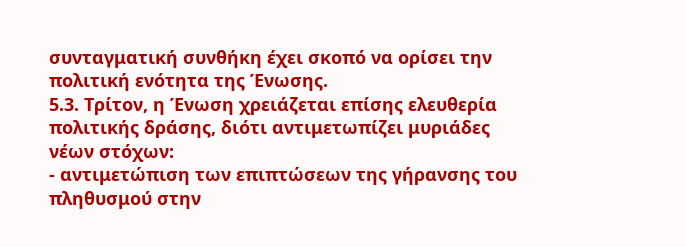συνταγματική συνθήκη έχει σκοπό να ορίσει την πολιτική ενότητα της Ένωσης.
5.3. Τρίτον, η Ένωση χρειάζεται επίσης ελευθερία πολιτικής δράσης, διότι αντιμετωπίζει μυριάδες νέων στόχων:
- αντιμετώπιση των επιπτώσεων της γήρανσης του πληθυσμού στην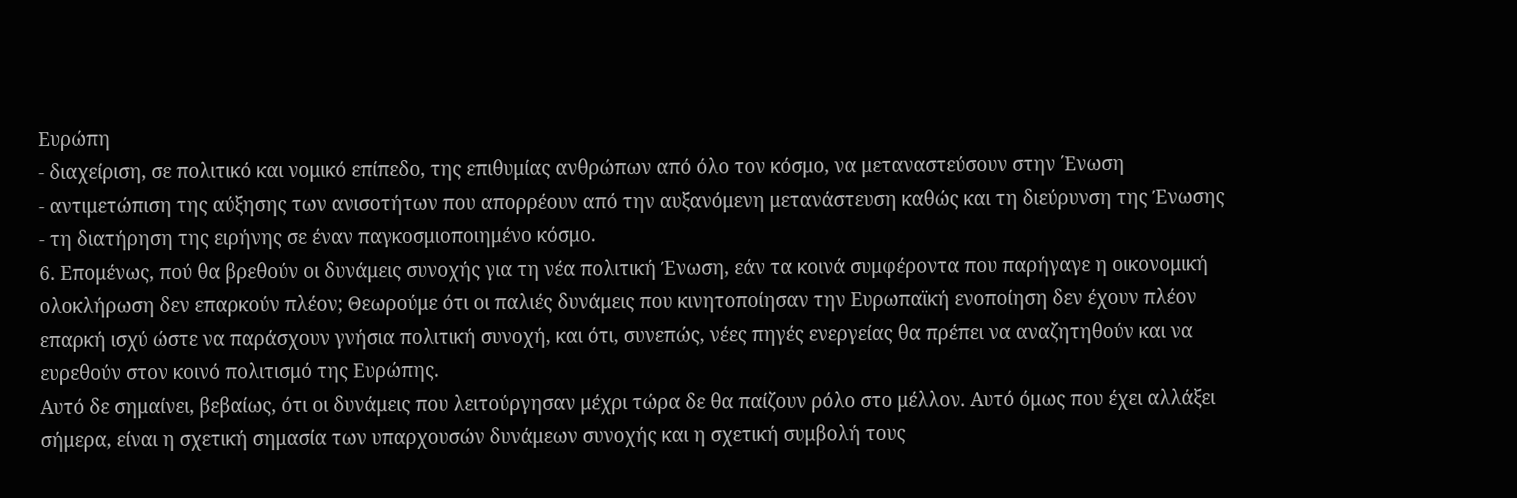Ευρώπη
- διαχείριση, σε πολιτικό και νομικό επίπεδο, της επιθυμίας ανθρώπων από όλο τον κόσμο, να μεταναστεύσουν στην ΄Ενωση
- αντιμετώπιση της αύξησης των ανισοτήτων που απορρέουν από την αυξανόμενη μετανάστευση καθώς και τη διεύρυνση της Ένωσης
- τη διατήρηση της ειρήνης σε έναν παγκοσμιοποιημένο κόσμο.
6. Επομένως, πού θα βρεθούν οι δυνάμεις συνοχής για τη νέα πολιτική Ένωση, εάν τα κοινά συμφέροντα που παρήγαγε η οικονομική ολοκλήρωση δεν επαρκούν πλέον; Θεωρούμε ότι οι παλιές δυνάμεις που κινητοποίησαν την Ευρωπαϊκή ενοποίηση δεν έχουν πλέον επαρκή ισχύ ώστε να παράσχουν γνήσια πολιτική συνοχή, και ότι, συνεπώς, νέες πηγές ενεργείας θα πρέπει να αναζητηθούν και να ευρεθούν στον κοινό πολιτισμό της Ευρώπης.
Αυτό δε σημαίνει, βεβαίως, ότι οι δυνάμεις που λειτούργησαν μέχρι τώρα δε θα παίζουν ρόλο στο μέλλον. Αυτό όμως που έχει αλλάξει σήμερα, είναι η σχετική σημασία των υπαρχουσών δυνάμεων συνοχής και η σχετική συμβολή τους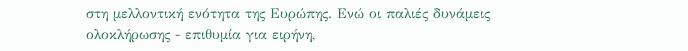στη μελλοντική ενότητα της Ευρώπης. Ενώ οι παλιές δυνάμεις ολοκλήρωσης - επιθυμία για ειρήνη,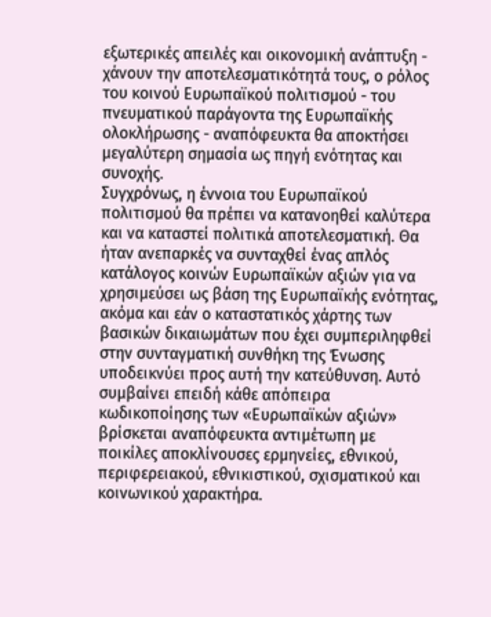εξωτερικές απειλές και οικονομική ανάπτυξη - χάνουν την αποτελεσματικότητά τους, ο ρόλος του κοινού Ευρωπαϊκού πολιτισμού - του πνευματικού παράγοντα της Ευρωπαϊκής ολοκλήρωσης - αναπόφευκτα θα αποκτήσει μεγαλύτερη σημασία ως πηγή ενότητας και συνοχής.
Συγχρόνως, η έννοια του Ευρωπαϊκού πολιτισμού θα πρέπει να κατανοηθεί καλύτερα και να καταστεί πολιτικά αποτελεσματική. Θα ήταν ανεπαρκές να συνταχθεί ένας απλός κατάλογος κοινών Ευρωπαϊκών αξιών για να χρησιμεύσει ως βάση της Ευρωπαϊκής ενότητας, ακόμα και εάν ο καταστατικός χάρτης των βασικών δικαιωμάτων που έχει συμπεριληφθεί στην συνταγματική συνθήκη της Ένωσης υποδεικνύει προς αυτή την κατεύθυνση. Αυτό συμβαίνει επειδή κάθε απόπειρα κωδικοποίησης των «Ευρωπαϊκών αξιών» βρίσκεται αναπόφευκτα αντιμέτωπη με ποικίλες αποκλίνουσες ερμηνείες, εθνικού, περιφερειακού, εθνικιστικού, σχισματικού και κοινωνικού χαρακτήρα.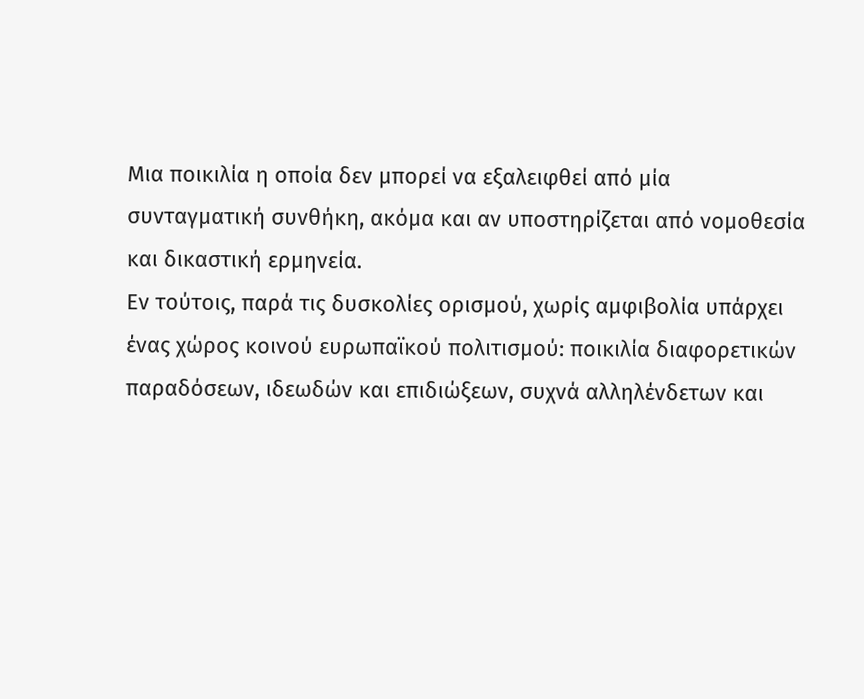Μια ποικιλία η οποία δεν μπορεί να εξαλειφθεί από μία συνταγματική συνθήκη, ακόμα και αν υποστηρίζεται από νομοθεσία και δικαστική ερμηνεία.
Εν τούτοις, παρά τις δυσκολίες ορισμού, χωρίς αμφιβολία υπάρχει ένας χώρος κοινού ευρωπαϊκού πολιτισμού: ποικιλία διαφορετικών παραδόσεων, ιδεωδών και επιδιώξεων, συχνά αλληλένδετων και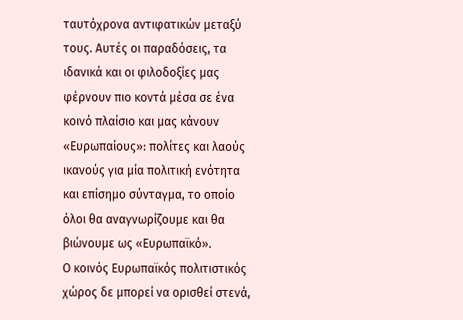ταυτόχρονα αντιφατικών μεταξύ τους. Αυτές οι παραδόσεις, τα ιδανικά και οι φιλοδοξίες μας φέρνουν πιο κοντά μέσα σε ένα κοινό πλαίσιο και μας κάνουν «Ευρωπαίους»: πολίτες και λαούς ικανούς για μία πολιτική ενότητα και επίσημο σύνταγμα, το οποίο όλοι θα αναγνωρίζουμε και θα βιώνουμε ως «Ευρωπαϊκό».
Ο κοινός Ευρωπαϊκός πολιτιστικός χώρος δε μπορεί να ορισθεί στενά,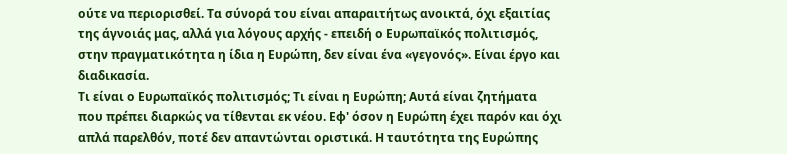ούτε να περιορισθεί. Τα σύνορά του είναι απαραιτήτως ανοικτά, όχι εξαιτίας της άγνοιάς μας, αλλά για λόγους αρχής - επειδή ο Ευρωπαϊκός πολιτισμός, στην πραγματικότητα η ίδια η Ευρώπη, δεν είναι ένα «γεγονός». Είναι έργο και διαδικασία.
Τι είναι ο Ευρωπαϊκός πολιτισμός; Τι είναι η Ευρώπη; Αυτά είναι ζητήματα που πρέπει διαρκώς να τίθενται εκ νέου. Εφ' όσον η Ευρώπη έχει παρόν και όχι απλά παρελθόν, ποτέ δεν απαντώνται οριστικά. Η ταυτότητα της Ευρώπης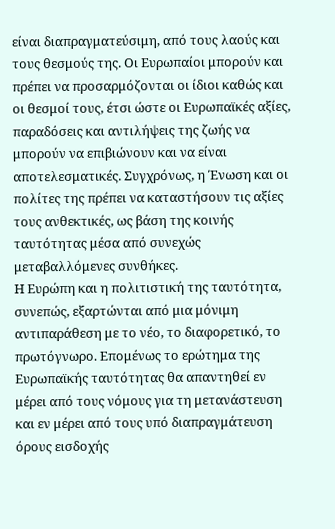είναι διαπραγματεύσιμη, από τους λαούς και τους θεσμούς της. Οι Ευρωπαίοι μπορούν και πρέπει να προσαρμόζονται οι ίδιοι καθώς και οι θεσμοί τους, έτσι ώστε οι Ευρωπαϊκές αξίες, παραδόσεις και αντιλήψεις της ζωής να μπορούν να επιβιώνουν και να είναι αποτελεσματικές. Συγχρόνως, η Ένωση και οι πολίτες της πρέπει να καταστήσουν τις αξίες τους ανθεκτικές, ως βάση της κοινής ταυτότητας μέσα από συνεχώς μεταβαλλόμενες συνθήκες.
Η Ευρώπη και η πολιτιστική της ταυτότητα, συνεπώς, εξαρτώνται από μια μόνιμη αντιπαράθεση με το νέο, το διαφορετικό, το πρωτόγνωρο. Επομένως το ερώτημα της Ευρωπαϊκής ταυτότητας θα απαντηθεί εν μέρει από τους νόμους για τη μετανάστευση και εν μέρει από τους υπό διαπραγμάτευση όρους εισδοχής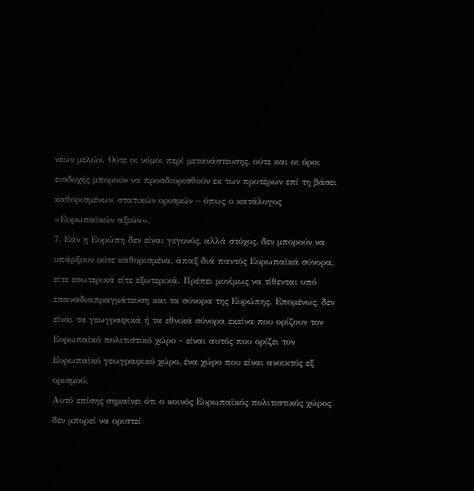νέων μελών. Ούτε οι νόμοι περί μετανάστευσης, ούτε και οι όροι εισδοχής μπορούν να προσδιορισθούν εκ των προτέρων επί τη βάσει καθορισμένων, στατικών ορισμών – όπως ο κατάλογος «Ευρωπαϊκών αξιών».
7. Εάν η Ευρώπη δεν είναι γεγονός, αλλά στόχος, δεν μπορούν να υπάρξουν ούτε καθορισμένα, άπαξ διά παντός Ευρωπαϊκά σύνορα, είτε εσωτερικά είτε εξωτερικά. Πρέπει μονίμως να τίθενται υπό επαναδιαπραγμάτευση και τα σύνορα της Ευρώπης. Επομένως, δεν είναι τα γεωγραφικά ή τα εθνικά σύνορα εκείνα που ορίζουν τον Ευρωπαϊκό πολιτιστικό χώρο - είναι αυτός που ορίζει τον Ευρωπαϊκό γεωγραφικό χώρο, ένα χώρο που είναι ανοικτός εξ ορισμού.
Αυτό επίσης σημαίνει ότι ο κοινός Ευρωπαϊκός πολιτιστικός χώρος δεν μπορεί να οριστεί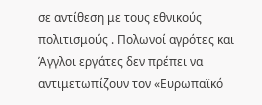σε αντίθεση με τους εθνικούς πολιτισμούς . Πολωνοί αγρότες και Άγγλοι εργάτες δεν πρέπει να αντιμετωπίζουν τον «Ευρωπαϊκό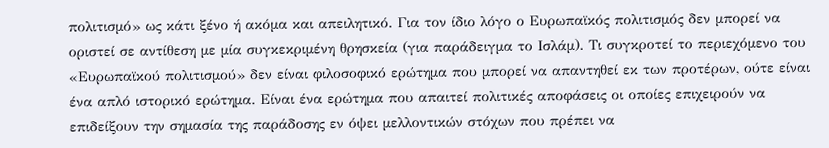πολιτισμό» ως κάτι ξένο ή ακόμα και απειλητικό. Για τον ίδιο λόγο ο Ευρωπαϊκός πολιτισμός δεν μπορεί να οριστεί σε αντίθεση με μία συγκεκριμένη θρησκεία (για παράδειγμα το Ισλάμ). Τι συγκροτεί το περιεχόμενο του «Ευρωπαϊκού πολιτισμού» δεν είναι φιλοσοφικό ερώτημα που μπορεί να απαντηθεί εκ των προτέρων, ούτε είναι ένα απλό ιστορικό ερώτημα. Είναι ένα ερώτημα που απαιτεί πολιτικές αποφάσεις οι οποίες επιχειρούν να επιδείξουν την σημασία της παράδοσης εν όψει μελλοντικών στόχων που πρέπει να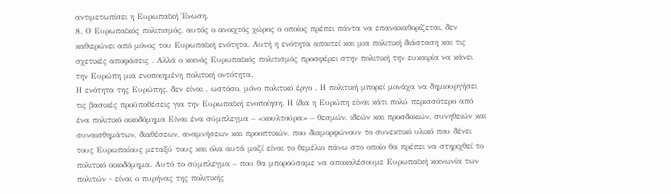αντιμετωπίσει η Ευρωπαϊκή Ένωση.
8. Ο Ευρωπαϊκός πολιτισμός, αυτός ο ανοιχτός χώρος ο οποίος πρέπει πάντα να επανακαθορίζεται, δεν καθιερώνει από μόνος του Ευρωπαϊκή ενότητα. Αυτή η ενότητα απαιτεί και μια πολιτική διάσταση και τις σχετικές αποφάσεις . Αλλά ο κοινός Ευρωπαϊκός πολιτισμός προσφέρει στην πολιτική την ευκαιρία να κάνει την Ευρώπη μια ενοποιημένη πολιτική οντότητα.
Η ενότητα της Ευρώπης, δεν είναι , ωστόσο, μόνο πολιτικό έργο . Η πολιτική μπορεί μονάχα να δημιουργήσει τις βασικές προϋποθέσεις για την Ευρωπαϊκή ενοποίηση. Η ίδια η Ευρώπη είναι κάτι πολύ περισσότερο από ένα πολιτικό οικοδόμημα Είναι ένα σύμπλεγμα – «κουλτούρα» – θεσμών, ιδεών και προσδοκιών, συνηθειών και συναισθημάτων, διαθέσεων, αναμνήσεων και προοπτικών, που διαμορφώνουν το συνεκτικό υλικό που δένει τους Ευρωπαίους μεταξύ τους και όλα αυτά μαζί είναι το θεμέλιο πάνω στο οποίο θα πρέπει να στηριχθεί το πολιτικό οικοδόμημα. Αυτό το σύμπλεγμα – που θα μπορούσαμε να αποκαλέσουμε Ευρωπαϊκή κοινωνία των πολιτών - είναι ο πυρήνας της πολιτικής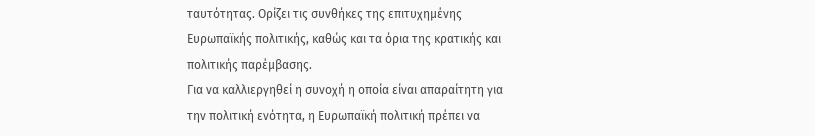ταυτότητας. Ορίζει τις συνθήκες της επιτυχημένης Ευρωπαϊκής πολιτικής, καθώς και τα όρια της κρατικής και πολιτικής παρέμβασης.
Για να καλλιεργηθεί η συνοχή η οποία είναι απαραίτητη για την πολιτική ενότητα, η Ευρωπαϊκή πολιτική πρέπει να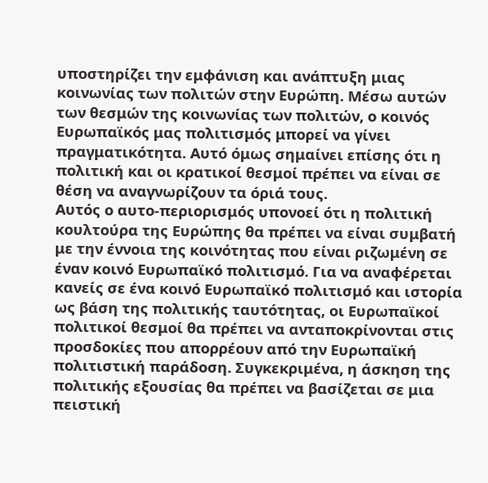υποστηρίζει την εμφάνιση και ανάπτυξη μιας κοινωνίας των πολιτών στην Ευρώπη. Μέσω αυτών των θεσμών της κοινωνίας των πολιτών, ο κοινός Ευρωπαϊκός μας πολιτισμός μπορεί να γίνει πραγματικότητα. Αυτό όμως σημαίνει επίσης ότι η πολιτική και οι κρατικοί θεσμοί πρέπει να είναι σε θέση να αναγνωρίζουν τα όριά τους.
Αυτός ο αυτο-περιορισμός υπονοεί ότι η πολιτική κουλτούρα της Ευρώπης θα πρέπει να είναι συμβατή με την έννοια της κοινότητας που είναι ριζωμένη σε έναν κοινό Ευρωπαϊκό πολιτισμό. Για να αναφέρεται κανείς σε ένα κοινό Ευρωπαϊκό πολιτισμό και ιστορία ως βάση της πολιτικής ταυτότητας, οι Ευρωπαϊκοί πολιτικοί θεσμοί θα πρέπει να ανταποκρίνονται στις προσδοκίες που απορρέουν από την Ευρωπαϊκή πολιτιστική παράδοση. Συγκεκριμένα, η άσκηση της πολιτικής εξουσίας θα πρέπει να βασίζεται σε μια πειστική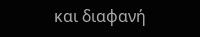και διαφανή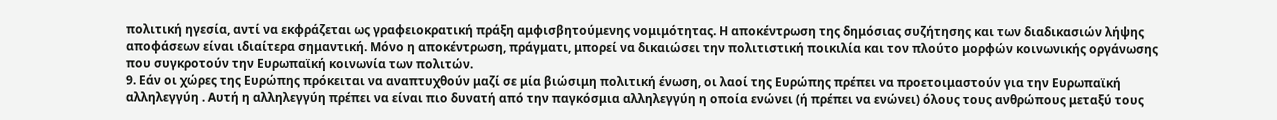πολιτική ηγεσία, αντί να εκφράζεται ως γραφειοκρατική πράξη αμφισβητούμενης νομιμότητας. Η αποκέντρωση της δημόσιας συζήτησης και των διαδικασιών λήψης αποφάσεων είναι ιδιαίτερα σημαντική. Μόνο η αποκέντρωση, πράγματι, μπορεί να δικαιώσει την πολιτιστική ποικιλία και τον πλούτο μορφών κοινωνικής οργάνωσης που συγκροτούν την Ευρωπαϊκή κοινωνία των πολιτών.
9. Εάν οι χώρες της Ευρώπης πρόκειται να αναπτυχθούν μαζί σε μία βιώσιμη πολιτική ένωση, οι λαοί της Ευρώπης πρέπει να προετοιμαστούν για την Ευρωπαϊκή αλληλεγγύη . Αυτή η αλληλεγγύη πρέπει να είναι πιο δυνατή από την παγκόσμια αλληλεγγύη η οποία ενώνει (ή πρέπει να ενώνει) όλους τους ανθρώπους μεταξύ τους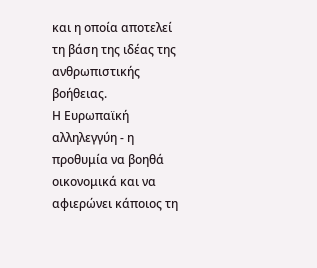και η οποία αποτελεί τη βάση της ιδέας της ανθρωπιστικής βοήθειας.
Η Ευρωπαϊκή αλληλεγγύη - η προθυμία να βοηθά οικονομικά και να αφιερώνει κάποιος τη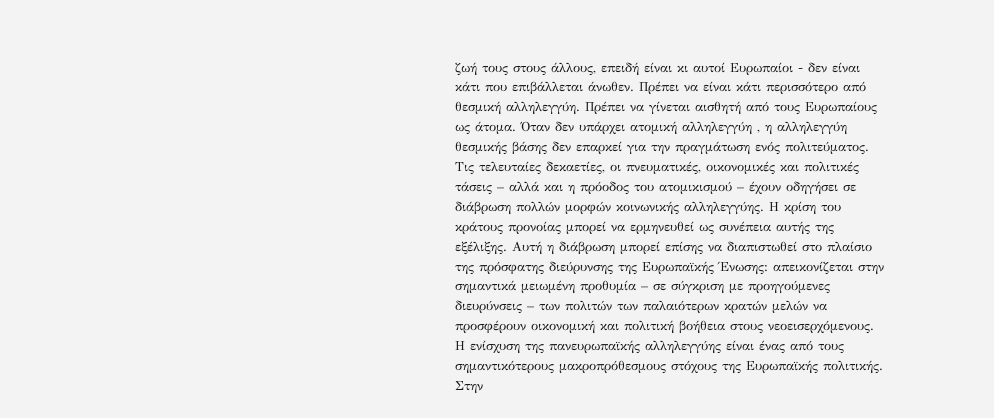ζωή τους στους άλλους, επειδή είναι κι αυτοί Ευρωπαίοι - δεν είναι κάτι που επιβάλλεται άνωθεν. Πρέπει να είναι κάτι περισσότερο από θεσμική αλληλεγγύη. Πρέπει να γίνεται αισθητή από τους Ευρωπαίους ως άτομα. Όταν δεν υπάρχει ατομική αλληλεγγύη , η αλληλεγγύη θεσμικής βάσης δεν επαρκεί για την πραγμάτωση ενός πολιτεύματος.
Τις τελευταίες δεκαετίες, οι πνευματικές, οικονομικές και πολιτικές τάσεις – αλλά και η πρόοδος του ατομικισμού – έχουν οδηγήσει σε διάβρωση πολλών μορφών κοινωνικής αλληλεγγύης. Η κρίση του κράτους προνοίας μπορεί να ερμηνευθεί ως συνέπεια αυτής της εξέλιξης. Αυτή η διάβρωση μπορεί επίσης να διαπιστωθεί στο πλαίσιο της πρόσφατης διεύρυνσης της Ευρωπαϊκής Ένωσης: απεικονίζεται στην σημαντικά μειωμένη προθυμία – σε σύγκριση με προηγούμενες διευρύνσεις – των πολιτών των παλαιότερων κρατών μελών να προσφέρουν οικονομική και πολιτική βοήθεια στους νεοεισερχόμενους.
Η ενίσχυση της πανευρωπαϊκής αλληλεγγύης είναι ένας από τους σημαντικότερους μακροπρόθεσμους στόχους της Ευρωπαϊκής πολιτικής. Στην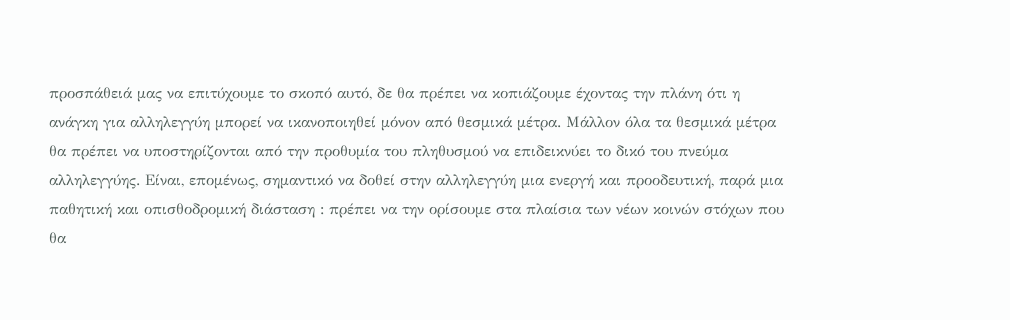προσπάθειά μας να επιτύχουμε το σκοπό αυτό, δε θα πρέπει να κοπιάζουμε έχοντας την πλάνη ότι η ανάγκη για αλληλεγγύη μπορεί να ικανοποιηθεί μόνον από θεσμικά μέτρα. Μάλλον όλα τα θεσμικά μέτρα θα πρέπει να υποστηρίζονται από την προθυμία του πληθυσμού να επιδεικνύει το δικό του πνεύμα αλληλεγγύης. Είναι, επομένως, σημαντικό να δοθεί στην αλληλεγγύη μια ενεργή και προοδευτική, παρά μια παθητική και οπισθοδρομική διάσταση : πρέπει να την ορίσουμε στα πλαίσια των νέων κοινών στόχων που θα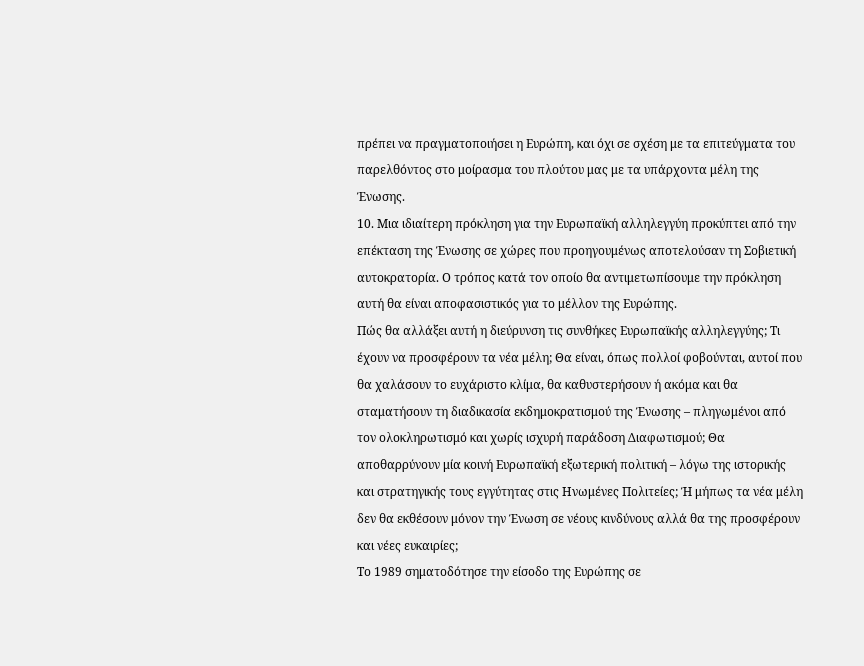πρέπει να πραγματοποιήσει η Ευρώπη, και όχι σε σχέση με τα επιτεύγματα του παρελθόντος στο μοίρασμα του πλούτου μας με τα υπάρχοντα μέλη της Ένωσης.
10. Μια ιδιαίτερη πρόκληση για την Ευρωπαϊκή αλληλεγγύη προκύπτει από την επέκταση της Ένωσης σε χώρες που προηγουμένως αποτελούσαν τη Σοβιετική αυτοκρατορία. Ο τρόπος κατά τον οποίο θα αντιμετωπίσουμε την πρόκληση αυτή θα είναι αποφασιστικός για το μέλλον της Ευρώπης.
Πώς θα αλλάξει αυτή η διεύρυνση τις συνθήκες Ευρωπαϊκής αλληλεγγύης; Τι έχουν να προσφέρουν τα νέα μέλη; Θα είναι, όπως πολλοί φοβούνται, αυτοί που θα χαλάσουν το ευχάριστο κλίμα, θα καθυστερήσουν ή ακόμα και θα σταματήσουν τη διαδικασία εκδημοκρατισμού της Ένωσης – πληγωμένοι από τον ολοκληρωτισμό και χωρίς ισχυρή παράδοση Διαφωτισμού; Θα αποθαρρύνουν μία κοινή Ευρωπαϊκή εξωτερική πολιτική – λόγω της ιστορικής και στρατηγικής τους εγγύτητας στις Ηνωμένες Πολιτείες; Ή μήπως τα νέα μέλη δεν θα εκθέσουν μόνον την Ένωση σε νέους κινδύνους αλλά θα της προσφέρουν και νέες ευκαιρίες;
Το 1989 σηματοδότησε την είσοδο της Ευρώπης σε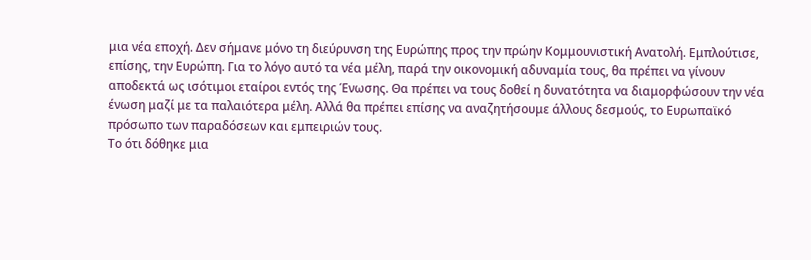μια νέα εποχή. Δεν σήμανε μόνο τη διεύρυνση της Ευρώπης προς την πρώην Κομμουνιστική Ανατολή. Εμπλούτισε, επίσης, την Ευρώπη. Για το λόγο αυτό τα νέα μέλη, παρά την οικονομική αδυναμία τους, θα πρέπει να γίνουν αποδεκτά ως ισότιμοι εταίροι εντός της Ένωσης. Θα πρέπει να τους δοθεί η δυνατότητα να διαμορφώσουν την νέα ένωση μαζί με τα παλαιότερα μέλη. Αλλά θα πρέπει επίσης να αναζητήσουμε άλλους δεσμούς, το Ευρωπαϊκό πρόσωπο των παραδόσεων και εμπειριών τους.
Το ότι δόθηκε μια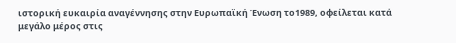ιστορική ευκαιρία αναγέννησης στην Ευρωπαϊκή Ένωση το1989, οφείλεται κατά μεγάλο μέρος στις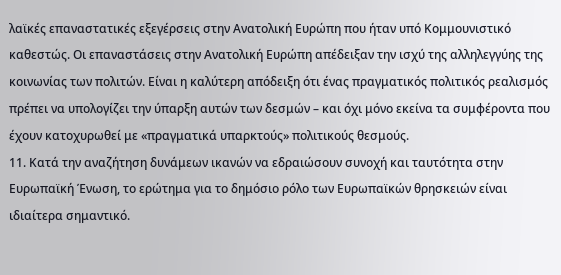λαϊκές επαναστατικές εξεγέρσεις στην Ανατολική Ευρώπη που ήταν υπό Κομμουνιστικό καθεστώς. Οι επαναστάσεις στην Ανατολική Ευρώπη απέδειξαν την ισχύ της αλληλεγγύης της κοινωνίας των πολιτών. Είναι η καλύτερη απόδειξη ότι ένας πραγματικός πολιτικός ρεαλισμός πρέπει να υπολογίζει την ύπαρξη αυτών των δεσμών – και όχι μόνο εκείνα τα συμφέροντα που έχουν κατοχυρωθεί με «πραγματικά υπαρκτούς» πολιτικούς θεσμούς.
11. Κατά την αναζήτηση δυνάμεων ικανών να εδραιώσουν συνοχή και ταυτότητα στην Ευρωπαϊκή Ένωση, το ερώτημα για το δημόσιο ρόλο των Ευρωπαϊκών θρησκειών είναι ιδιαίτερα σημαντικό.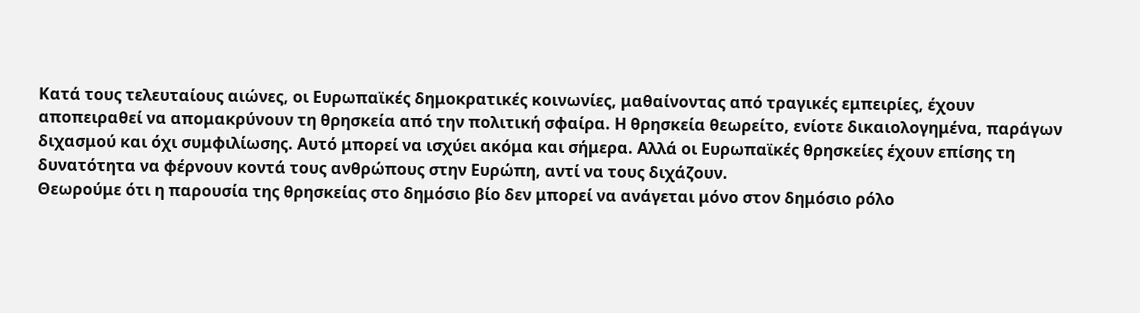Κατά τους τελευταίους αιώνες, οι Ευρωπαϊκές δημοκρατικές κοινωνίες, μαθαίνοντας από τραγικές εμπειρίες, έχουν αποπειραθεί να απομακρύνουν τη θρησκεία από την πολιτική σφαίρα. Η θρησκεία θεωρείτο, ενίοτε δικαιολογημένα, παράγων διχασμού και όχι συμφιλίωσης. Αυτό μπορεί να ισχύει ακόμα και σήμερα. Αλλά οι Ευρωπαϊκές θρησκείες έχουν επίσης τη δυνατότητα να φέρνουν κοντά τους ανθρώπους στην Ευρώπη, αντί να τους διχάζουν.
Θεωρούμε ότι η παρουσία της θρησκείας στο δημόσιο βίο δεν μπορεί να ανάγεται μόνο στον δημόσιο ρόλο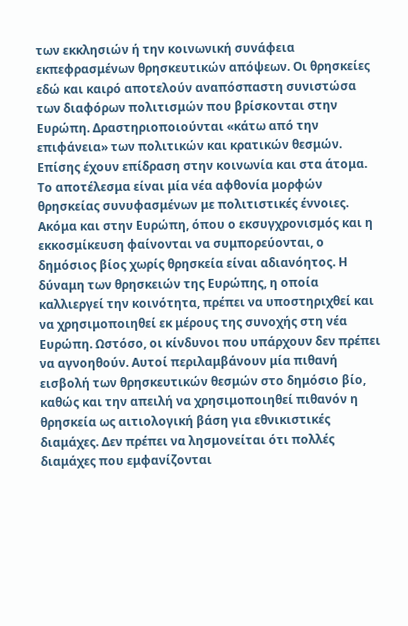των εκκλησιών ή την κοινωνική συνάφεια εκπεφρασμένων θρησκευτικών απόψεων. Οι θρησκείες εδώ και καιρό αποτελούν αναπόσπαστη συνιστώσα των διαφόρων πολιτισμών που βρίσκονται στην Ευρώπη. Δραστηριοποιούνται «κάτω από την επιφάνεια» των πολιτικών και κρατικών θεσμών. Επίσης έχουν επίδραση στην κοινωνία και στα άτομα. Το αποτέλεσμα είναι μία νέα αφθονία μορφών θρησκείας συνυφασμένων με πολιτιστικές έννοιες.
Ακόμα και στην Ευρώπη, όπου ο εκσυγχρονισμός και η εκκοσμίκευση φαίνονται να συμπορεύονται, ο δημόσιος βίος χωρίς θρησκεία είναι αδιανόητος. Η δύναμη των θρησκειών της Ευρώπης, η οποία καλλιεργεί την κοινότητα, πρέπει να υποστηριχθεί και να χρησιμοποιηθεί εκ μέρους της συνοχής στη νέα Ευρώπη. Ωστόσο, οι κίνδυνοι που υπάρχουν δεν πρέπει να αγνοηθούν. Αυτοί περιλαμβάνουν μία πιθανή εισβολή των θρησκευτικών θεσμών στο δημόσιο βίο, καθώς και την απειλή να χρησιμοποιηθεί πιθανόν η θρησκεία ως αιτιολογική βάση για εθνικιστικές διαμάχες. Δεν πρέπει να λησμονείται ότι πολλές διαμάχες που εμφανίζονται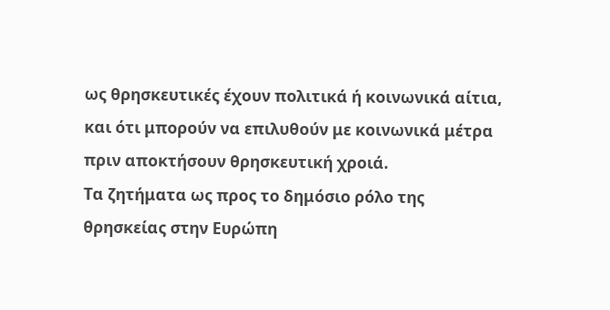ως θρησκευτικές έχουν πολιτικά ή κοινωνικά αίτια, και ότι μπορούν να επιλυθούν με κοινωνικά μέτρα πριν αποκτήσουν θρησκευτική χροιά.
Τα ζητήματα ως προς το δημόσιο ρόλο της θρησκείας στην Ευρώπη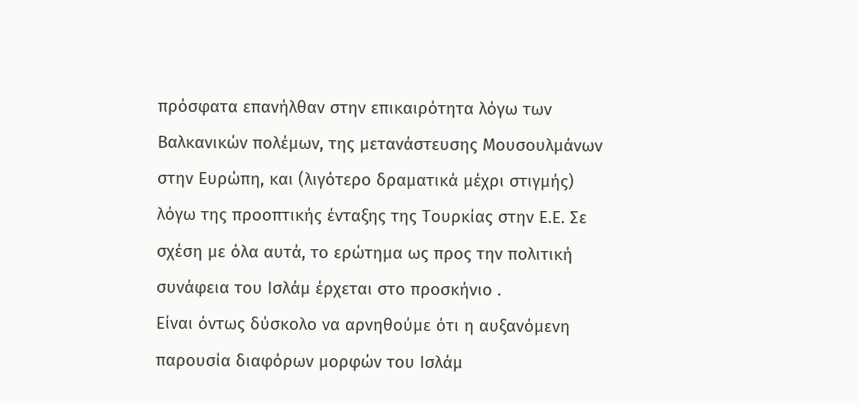πρόσφατα επανήλθαν στην επικαιρότητα λόγω των Βαλκανικών πολέμων, της μετανάστευσης Μουσουλμάνων στην Ευρώπη, και (λιγότερο δραματικά μέχρι στιγμής) λόγω της προοπτικής ένταξης της Τουρκίας στην Ε.Ε. Σε σχέση με όλα αυτά, το ερώτημα ως προς την πολιτική συνάφεια του Ισλάμ έρχεται στο προσκήνιο .
Είναι όντως δύσκολο να αρνηθούμε ότι η αυξανόμενη παρουσία διαφόρων μορφών του Ισλάμ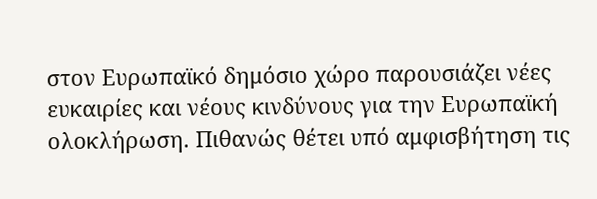στον Ευρωπαϊκό δημόσιο χώρο παρουσιάζει νέες ευκαιρίες και νέους κινδύνους για την Ευρωπαϊκή ολοκλήρωση. Πιθανώς θέτει υπό αμφισβήτηση τις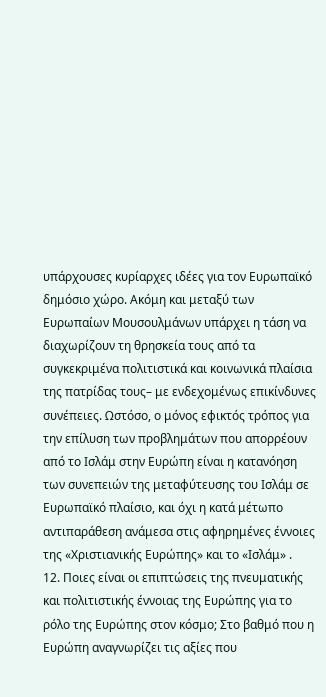υπάρχουσες κυρίαρχες ιδέες για τον Ευρωπαϊκό δημόσιο χώρο. Ακόμη και μεταξύ των Ευρωπαίων Μουσουλμάνων υπάρχει η τάση να διαχωρίζουν τη θρησκεία τους από τα συγκεκριμένα πολιτιστικά και κοινωνικά πλαίσια της πατρίδας τους– με ενδεχομένως επικίνδυνες συνέπειες. Ωστόσο, ο μόνος εφικτός τρόπος για την επίλυση των προβλημάτων που απορρέουν από το Ισλάμ στην Ευρώπη είναι η κατανόηση των συνεπειών της μεταφύτευσης του Ισλάμ σε Ευρωπαϊκό πλαίσιο, και όχι η κατά μέτωπο αντιπαράθεση ανάμεσα στις αφηρημένες έννοιες της «Χριστιανικής Ευρώπης» και το «Ισλάμ» .
12. Ποιες είναι οι επιπτώσεις της πνευματικής και πολιτιστικής έννοιας της Ευρώπης για το ρόλο της Ευρώπης στον κόσμο; Στο βαθμό που η Ευρώπη αναγνωρίζει τις αξίες που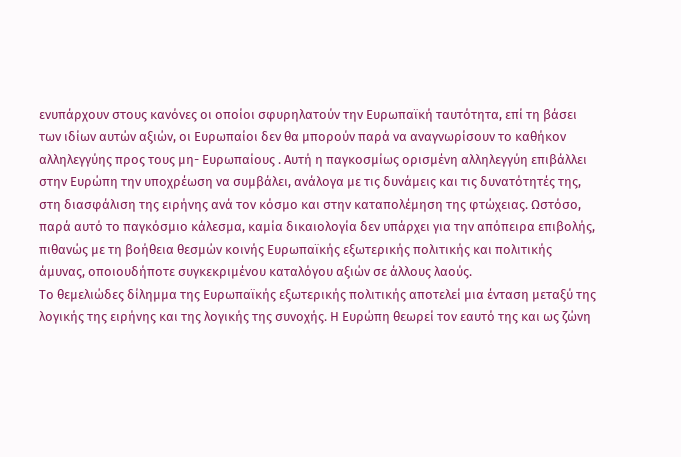ενυπάρχουν στους κανόνες οι οποίοι σφυρηλατούν την Ευρωπαϊκή ταυτότητα, επί τη βάσει των ιδίων αυτών αξιών, οι Ευρωπαίοι δεν θα μπορούν παρά να αναγνωρίσουν το καθήκον αλληλεγγύης προς τους μη- Ευρωπαίους . Αυτή η παγκοσμίως ορισμένη αλληλεγγύη επιβάλλει στην Ευρώπη την υποχρέωση να συμβάλει, ανάλογα με τις δυνάμεις και τις δυνατότητές της, στη διασφάλιση της ειρήνης ανά τον κόσμο και στην καταπολέμηση της φτώχειας. Ωστόσο, παρά αυτό το παγκόσμιο κάλεσμα, καμία δικαιολογία δεν υπάρχει για την απόπειρα επιβολής, πιθανώς με τη βοήθεια θεσμών κοινής Ευρωπαϊκής εξωτερικής πολιτικής και πολιτικής άμυνας, οποιουδήποτε συγκεκριμένου καταλόγου αξιών σε άλλους λαούς.
Το θεμελιώδες δίλημμα της Ευρωπαϊκής εξωτερικής πολιτικής αποτελεί μια ένταση μεταξύ της λογικής της ειρήνης και της λογικής της συνοχής. Η Ευρώπη θεωρεί τον εαυτό της και ως ζώνη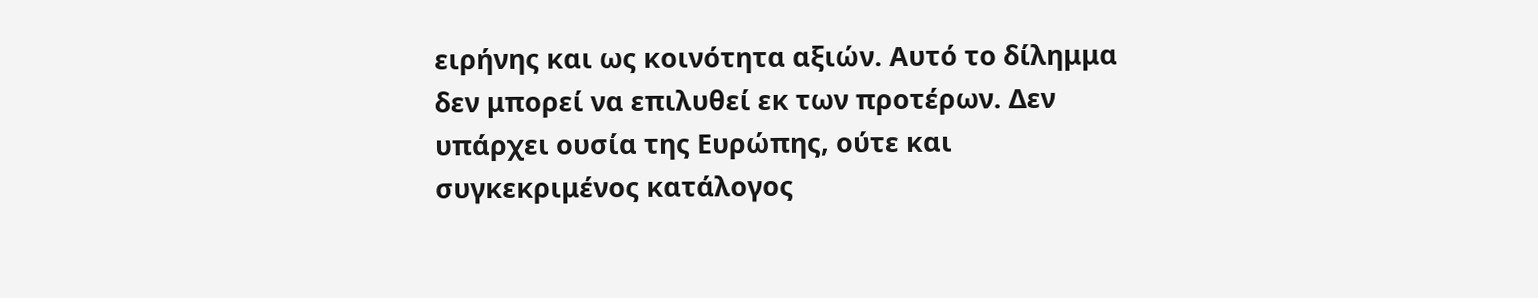ειρήνης και ως κοινότητα αξιών. Αυτό το δίλημμα δεν μπορεί να επιλυθεί εκ των προτέρων. Δεν υπάρχει ουσία της Ευρώπης, ούτε και συγκεκριμένος κατάλογος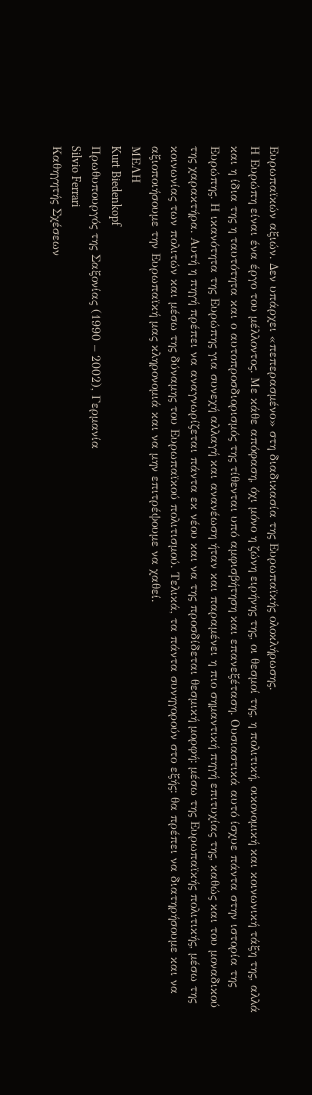Ευρωπαϊκών αξιών. Δεν υπάρχει «πεπερασμένο» στη διαδικασία της Ευρωπαϊκής ολοκλήρωσης.
Η Ευρώπη είναι ένα έργο του μέλλοντος. Με κάθε απόφαση, όχι μόνο η ζώνη ειρήνης της, οι θεσμοί της, η πολιτική, οικονομική και κοινωνική τάξη της, αλλά και η ίδια της η ταυτότητα και ο αυτοπροσδιορισμός της τίθενται υπό αμφισβήτηση και επανεξέταση. Ουσιαστικά αυτό ίσχυε πάντα στην ιστορία της Ευρώπης. Η ικανότητα της Ευρώπης για συνεχή αλλαγή και ανανέωση ήταν και παραμένει η πιο σημαντική πηγή επιτυχίας της, καθώς και του μοναδικού της χαρακτήρα. Αυτή η πηγή πρέπει να αναγνωρίζεται πάντα εκ νέου και να της προσδίδεται θεσμική μορφή: μέσω της Ευρωπαϊκής πολιτικής, μέσω της κοινωνίας των πολιτών και μέσω της δύναμης του Ευρωπαϊκού πολιτισμού. Τελικά, τα πάντα συνηγορούν στο εξής: θα πρέπει να διατηρήσουμε και να αξιοποιήσουμε την Ευρωπαϊκή μας κληρονομιά και να μην επιτρέψουμε να χαθεί.
ΜΕΛΗ
Kurt Biedenkopf
Πρωθυπουργός της Σαξονίας (1990 – 2002), Γερμανία
Silvio Ferrari
Καθηγητής Σχέσεων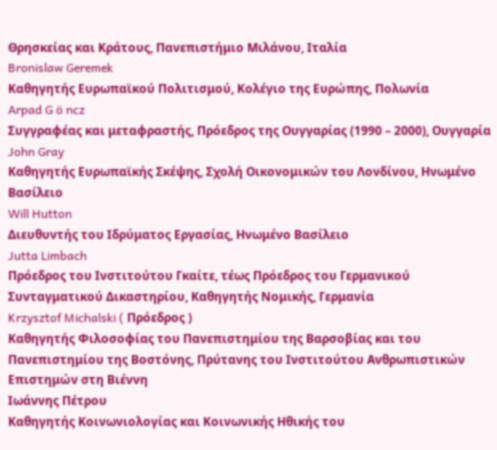Θρησκείας και Κράτους, Πανεπιστήμιο Μιλάνου, Ιταλία
Bronislaw Geremek
Καθηγητής Ευρωπαϊκού Πολιτισμού, Κολέγιο της Ευρώπης, Πολωνία
Arpad G ö ncz
Συγγραφέας και μεταφραστής, Πρόεδρος της Ουγγαρίας (1990 – 2000), Ουγγαρία
John Gray
Καθηγητής Ευρωπαϊκής Σκέψης, Σχολή Οικονομικών του Λονδίνου, Ηνωμένο Βασίλειο
Will Hutton
Διευθυντής του Ιδρύματος Εργασίας, Ηνωμένο Βασίλειο
Jutta Limbach
Πρόεδρος του Ινστιτούτου Γκαίτε, τέως Πρόεδρος του Γερμανικού Συνταγματικού Δικαστηρίου, Καθηγητής Νομικής, Γερμανία
Krzysztof Michalski ( Πρόεδρος )
Καθηγητής Φιλοσοφίας του Πανεπιστημίου της Βαρσοβίας και του Πανεπιστημίου της Βοστόνης, Πρύτανης του Ινστιτούτου Ανθρωπιστικών Επιστημών στη Βιέννη
Ιωάννης Πέτρου
Καθηγητής Κοινωνιολογίας και Κοινωνικής Ηθικής του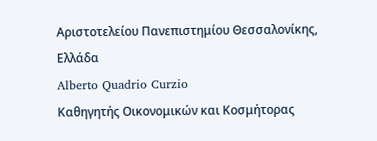Αριστοτελείου Πανεπιστημίου Θεσσαλονίκης, Ελλάδα
Alberto Quadrio Curzio
Καθηγητής Οικονομικών και Κοσμήτορας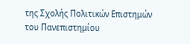της Σχολής Πολιτικών Επιστημών του Πανεπιστημίου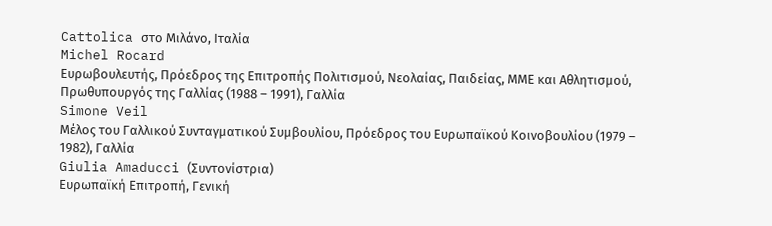Cattolica στο Μιλάνο, Ιταλία
Michel Rocard
Ευρωβουλευτής, Πρόεδρος της Επιτροπής Πολιτισμού, Νεολαίας, Παιδείας, ΜΜΕ και Αθλητισμού, Πρωθυπουργός της Γαλλίας (1988 – 1991), Γαλλία
Simone Veil
Μέλος του Γαλλικού Συνταγματικού Συμβουλίου, Πρόεδρος του Ευρωπαϊκού Κοινοβουλίου (1979 – 1982), Γαλλία
Giulia Amaducci (Συντονίστρια)
Ευρωπαϊκή Επιτροπή, Γενική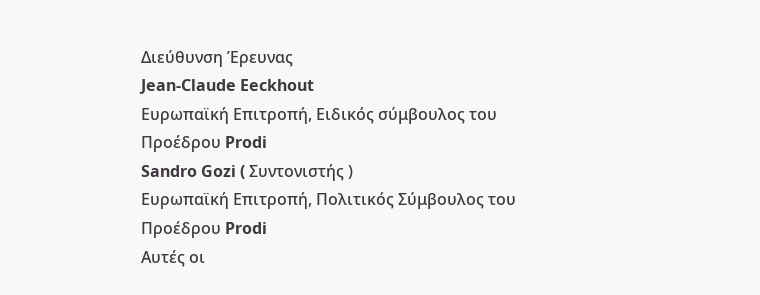Διεύθυνση Έρευνας
Jean-Claude Eeckhout
Ευρωπαϊκή Επιτροπή, Ειδικός σύμβουλος του Προέδρου Prodi
Sandro Gozi ( Συντονιστής )
Ευρωπαϊκή Επιτροπή, Πολιτικός Σύμβουλος του Προέδρου Prodi
Αυτές οι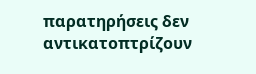παρατηρήσεις δεν αντικατοπτρίζουν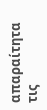απαραίτητα τις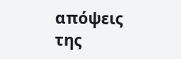απόψεις της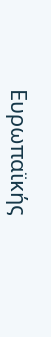Ευρωπαϊκής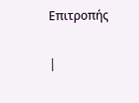Επιτροπής

|